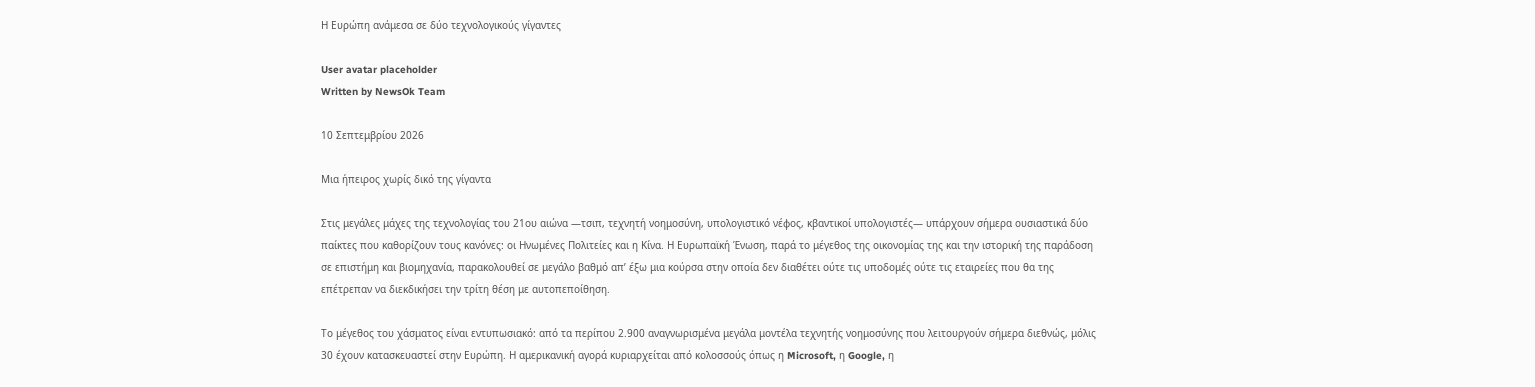Η Ευρώπη ανάμεσα σε δύο τεχνολογικούς γίγαντες

User avatar placeholder
Written by NewsOk Team

10 Σεπτεμβρίου 2026

Μια ήπειρος χωρίς δικό της γίγαντα

Στις μεγάλες μάχες της τεχνολογίας του 21ου αιώνα —τσιπ, τεχνητή νοημοσύνη, υπολογιστικό νέφος, κβαντικοί υπολογιστές— υπάρχουν σήμερα ουσιαστικά δύο παίκτες που καθορίζουν τους κανόνες: οι Ηνωμένες Πολιτείες και η Κίνα. Η Ευρωπαϊκή Ένωση, παρά το μέγεθος της οικονομίας της και την ιστορική της παράδοση σε επιστήμη και βιομηχανία, παρακολουθεί σε μεγάλο βαθμό απ’ έξω μια κούρσα στην οποία δεν διαθέτει ούτε τις υποδομές ούτε τις εταιρείες που θα της επέτρεπαν να διεκδικήσει την τρίτη θέση με αυτοπεποίθηση.

Το μέγεθος του χάσματος είναι εντυπωσιακό: από τα περίπου 2.900 αναγνωρισμένα μεγάλα μοντέλα τεχνητής νοημοσύνης που λειτουργούν σήμερα διεθνώς, μόλις 30 έχουν κατασκευαστεί στην Ευρώπη. Η αμερικανική αγορά κυριαρχείται από κολοσσούς όπως η Microsoft, η Google, η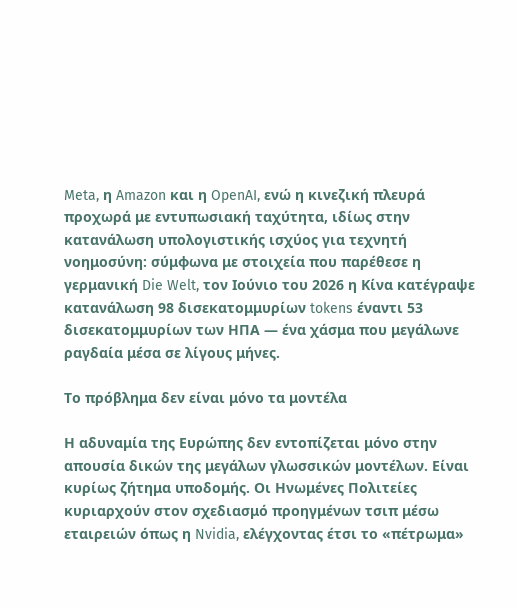Meta, η Amazon και η OpenAI, ενώ η κινεζική πλευρά προχωρά με εντυπωσιακή ταχύτητα, ιδίως στην κατανάλωση υπολογιστικής ισχύος για τεχνητή νοημοσύνη: σύμφωνα με στοιχεία που παρέθεσε η γερμανική Die Welt, τον Ιούνιο του 2026 η Κίνα κατέγραψε κατανάλωση 98 δισεκατομμυρίων tokens έναντι 53 δισεκατομμυρίων των ΗΠΑ — ένα χάσμα που μεγάλωνε ραγδαία μέσα σε λίγους μήνες.

Το πρόβλημα δεν είναι μόνο τα μοντέλα

Η αδυναμία της Ευρώπης δεν εντοπίζεται μόνο στην απουσία δικών της μεγάλων γλωσσικών μοντέλων. Είναι κυρίως ζήτημα υποδομής. Οι Ηνωμένες Πολιτείες κυριαρχούν στον σχεδιασμό προηγμένων τσιπ μέσω εταιρειών όπως η Nvidia, ελέγχοντας έτσι το «πέτρωμα»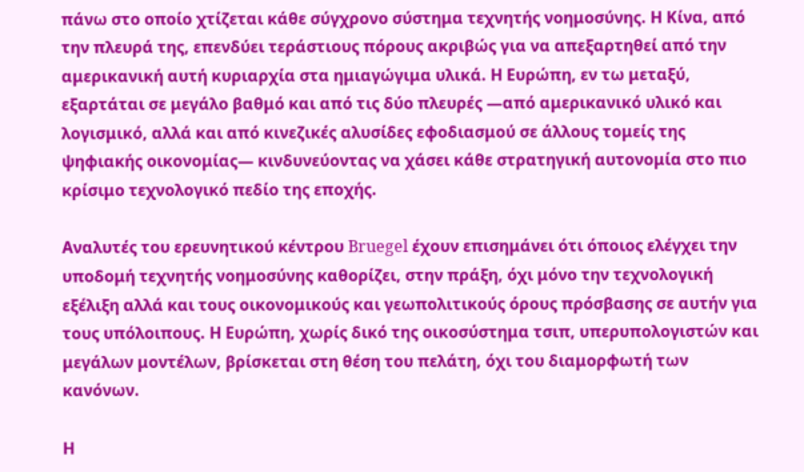πάνω στο οποίο χτίζεται κάθε σύγχρονο σύστημα τεχνητής νοημοσύνης. Η Κίνα, από την πλευρά της, επενδύει τεράστιους πόρους ακριβώς για να απεξαρτηθεί από την αμερικανική αυτή κυριαρχία στα ημιαγώγιμα υλικά. Η Ευρώπη, εν τω μεταξύ, εξαρτάται σε μεγάλο βαθμό και από τις δύο πλευρές —από αμερικανικό υλικό και λογισμικό, αλλά και από κινεζικές αλυσίδες εφοδιασμού σε άλλους τομείς της ψηφιακής οικονομίας— κινδυνεύοντας να χάσει κάθε στρατηγική αυτονομία στο πιο κρίσιμο τεχνολογικό πεδίο της εποχής.

Αναλυτές του ερευνητικού κέντρου Bruegel έχουν επισημάνει ότι όποιος ελέγχει την υποδομή τεχνητής νοημοσύνης καθορίζει, στην πράξη, όχι μόνο την τεχνολογική εξέλιξη αλλά και τους οικονομικούς και γεωπολιτικούς όρους πρόσβασης σε αυτήν για τους υπόλοιπους. Η Ευρώπη, χωρίς δικό της οικοσύστημα τσιπ, υπερυπολογιστών και μεγάλων μοντέλων, βρίσκεται στη θέση του πελάτη, όχι του διαμορφωτή των κανόνων.

Η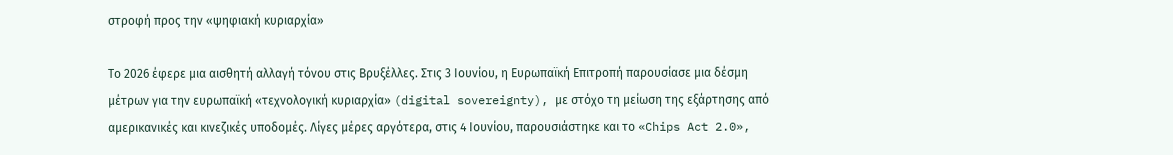στροφή προς την «ψηφιακή κυριαρχία»

Το 2026 έφερε μια αισθητή αλλαγή τόνου στις Βρυξέλλες. Στις 3 Ιουνίου, η Ευρωπαϊκή Επιτροπή παρουσίασε μια δέσμη μέτρων για την ευρωπαϊκή «τεχνολογική κυριαρχία» (digital sovereignty), με στόχο τη μείωση της εξάρτησης από αμερικανικές και κινεζικές υποδομές. Λίγες μέρες αργότερα, στις 4 Ιουνίου, παρουσιάστηκε και το «Chips Act 2.0»,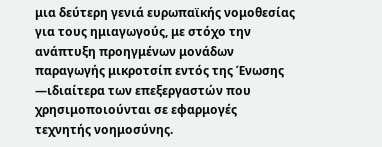μια δεύτερη γενιά ευρωπαϊκής νομοθεσίας για τους ημιαγωγούς, με στόχο την ανάπτυξη προηγμένων μονάδων παραγωγής μικροτσίπ εντός της Ένωσης —ιδιαίτερα των επεξεργαστών που χρησιμοποιούνται σε εφαρμογές τεχνητής νοημοσύνης.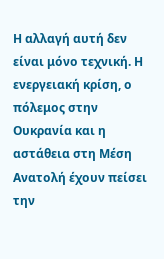Η αλλαγή αυτή δεν είναι μόνο τεχνική. Η ενεργειακή κρίση, ο πόλεμος στην Ουκρανία και η αστάθεια στη Μέση Ανατολή έχουν πείσει την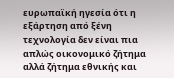ευρωπαϊκή ηγεσία ότι η εξάρτηση από ξένη τεχνολογία δεν είναι πια απλώς οικονομικό ζήτημα αλλά ζήτημα εθνικής και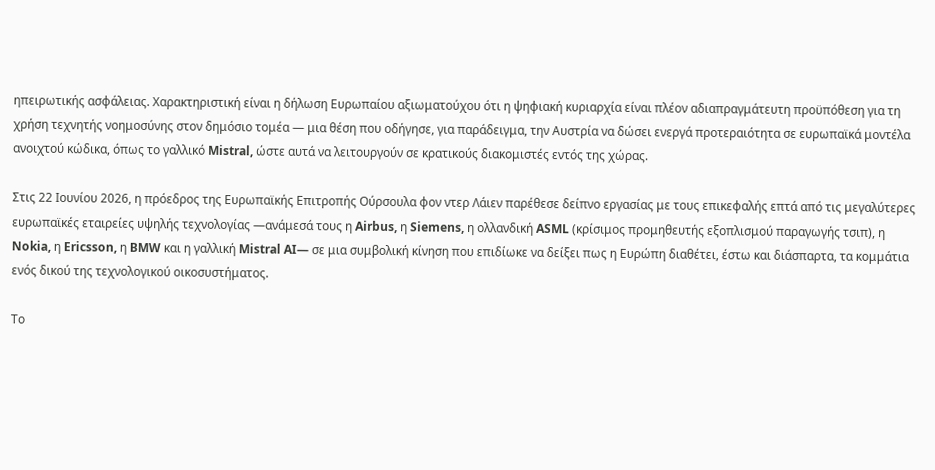ηπειρωτικής ασφάλειας. Χαρακτηριστική είναι η δήλωση Ευρωπαίου αξιωματούχου ότι η ψηφιακή κυριαρχία είναι πλέον αδιαπραγμάτευτη προϋπόθεση για τη χρήση τεχνητής νοημοσύνης στον δημόσιο τομέα — μια θέση που οδήγησε, για παράδειγμα, την Αυστρία να δώσει ενεργά προτεραιότητα σε ευρωπαϊκά μοντέλα ανοιχτού κώδικα, όπως το γαλλικό Mistral, ώστε αυτά να λειτουργούν σε κρατικούς διακομιστές εντός της χώρας.

Στις 22 Ιουνίου 2026, η πρόεδρος της Ευρωπαϊκής Επιτροπής Ούρσουλα φον ντερ Λάιεν παρέθεσε δείπνο εργασίας με τους επικεφαλής επτά από τις μεγαλύτερες ευρωπαϊκές εταιρείες υψηλής τεχνολογίας —ανάμεσά τους η Airbus, η Siemens, η ολλανδική ASML (κρίσιμος προμηθευτής εξοπλισμού παραγωγής τσιπ), η Nokia, η Ericsson, η BMW και η γαλλική Mistral AI— σε μια συμβολική κίνηση που επιδίωκε να δείξει πως η Ευρώπη διαθέτει, έστω και διάσπαρτα, τα κομμάτια ενός δικού της τεχνολογικού οικοσυστήματος.

Το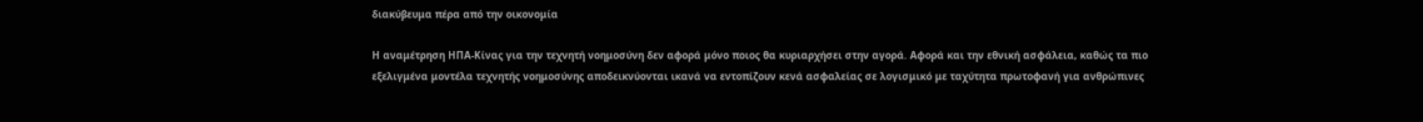διακύβευμα πέρα από την οικονομία

Η αναμέτρηση ΗΠΑ-Κίνας για την τεχνητή νοημοσύνη δεν αφορά μόνο ποιος θα κυριαρχήσει στην αγορά. Αφορά και την εθνική ασφάλεια, καθώς τα πιο εξελιγμένα μοντέλα τεχνητής νοημοσύνης αποδεικνύονται ικανά να εντοπίζουν κενά ασφαλείας σε λογισμικό με ταχύτητα πρωτοφανή για ανθρώπινες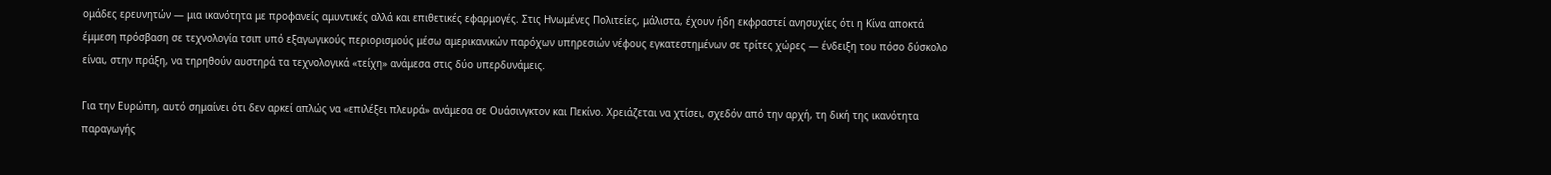ομάδες ερευνητών — μια ικανότητα με προφανείς αμυντικές αλλά και επιθετικές εφαρμογές. Στις Ηνωμένες Πολιτείες, μάλιστα, έχουν ήδη εκφραστεί ανησυχίες ότι η Κίνα αποκτά έμμεση πρόσβαση σε τεχνολογία τσιπ υπό εξαγωγικούς περιορισμούς μέσω αμερικανικών παρόχων υπηρεσιών νέφους εγκατεστημένων σε τρίτες χώρες — ένδειξη του πόσο δύσκολο είναι, στην πράξη, να τηρηθούν αυστηρά τα τεχνολογικά «τείχη» ανάμεσα στις δύο υπερδυνάμεις.

Για την Ευρώπη, αυτό σημαίνει ότι δεν αρκεί απλώς να «επιλέξει πλευρά» ανάμεσα σε Ουάσινγκτον και Πεκίνο. Χρειάζεται να χτίσει, σχεδόν από την αρχή, τη δική της ικανότητα παραγωγής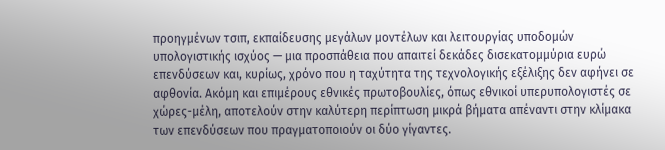προηγμένων τσιπ, εκπαίδευσης μεγάλων μοντέλων και λειτουργίας υποδομών υπολογιστικής ισχύος — μια προσπάθεια που απαιτεί δεκάδες δισεκατομμύρια ευρώ επενδύσεων και, κυρίως, χρόνο που η ταχύτητα της τεχνολογικής εξέλιξης δεν αφήνει σε αφθονία. Ακόμη και επιμέρους εθνικές πρωτοβουλίες, όπως εθνικοί υπερυπολογιστές σε χώρες-μέλη, αποτελούν στην καλύτερη περίπτωση μικρά βήματα απέναντι στην κλίμακα των επενδύσεων που πραγματοποιούν οι δύο γίγαντες.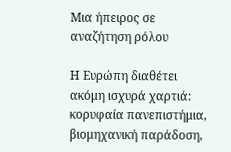Μια ήπειρος σε αναζήτηση ρόλου

Η Ευρώπη διαθέτει ακόμη ισχυρά χαρτιά: κορυφαία πανεπιστήμια, βιομηχανική παράδοση,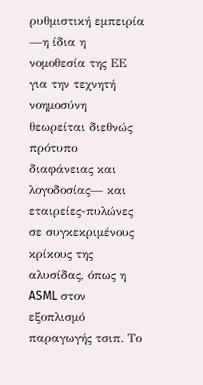ρυθμιστική εμπειρία —η ίδια η νομοθεσία της ΕΕ για την τεχνητή νοημοσύνη θεωρείται διεθνώς πρότυπο διαφάνειας και λογοδοσίας— και εταιρείες-πυλώνες σε συγκεκριμένους κρίκους της αλυσίδας, όπως η ASML στον εξοπλισμό παραγωγής τσιπ. Το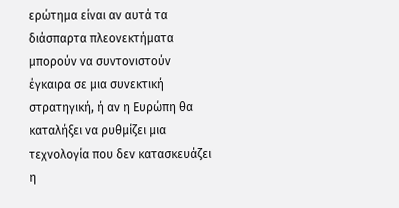ερώτημα είναι αν αυτά τα διάσπαρτα πλεονεκτήματα μπορούν να συντονιστούν έγκαιρα σε μια συνεκτική στρατηγική, ή αν η Ευρώπη θα καταλήξει να ρυθμίζει μια τεχνολογία που δεν κατασκευάζει η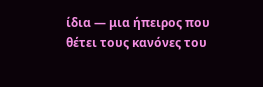ίδια — μια ήπειρος που θέτει τους κανόνες του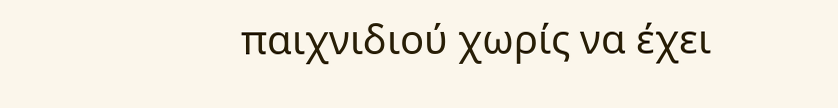παιχνιδιού χωρίς να έχει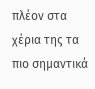πλέον στα χέρια της τα πιο σημαντικά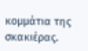κομμάτια της σκακιέρας.